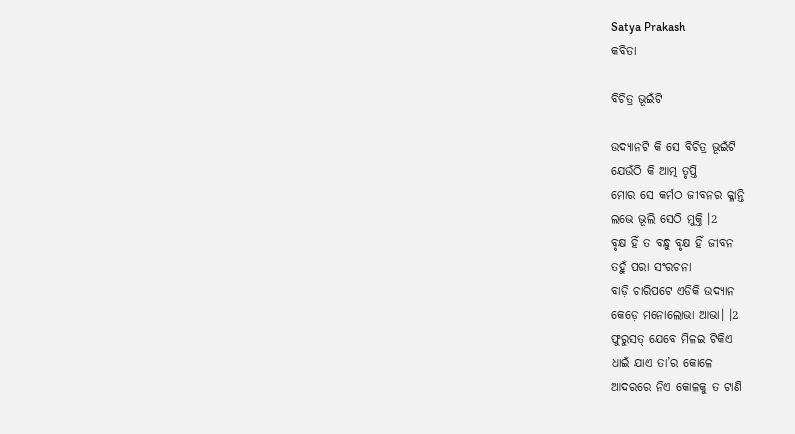Satya Prakash
କବିତା

ବିଚିତ୍ର ଭୂଇଁଟି

ଉଦ୍ୟାନଟି କି ସେ ବିଚିତ୍ର ଭୂଇଁଟି
ଯେଉଁଠି କି ଆତ୍ମ ତୃପ୍ତି
ମୋର ସେ କର୍ମଠ ଜୀବନର କ୍ଳାନ୍ତି
ଲଭେ ଭୂଲି ସେଠି ମୁକ୍ତି ।2
ବୃକ୍ଷ ହିଁ ତ ବନ୍ଧୁ ବୃକ୍ଷ ହିଁ ଜୀବନ
ତହୁଁ ପରା ସଂରଚନା
ବାଡ଼ି ଚାରିପଟେ ଏଡିକି ଉଦ୍ୟାନ
କେଡ଼େ ମନୋଲୋଭା ଆଭା। ।2
ଫୁରୁସତ୍ ଯେବେ ମିଳଇ ଟିକିଏ
ଧାଇଁ ଯାଏ ତା’ର କୋଳେ
ଆଦରରେ ନିଏ କୋଳକୁ ତ ଟାଣି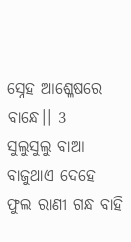ସ୍ନେହ ଆଶ୍ଳେଷରେ ବାନ୍ଧେ।। 3
ସୁଲୁସୁଲୁ ବାଆ ବାଜୁଥାଏ ଦେହେ
ଫୁଲ ରାଣୀ ଗନ୍ଧ ବାହି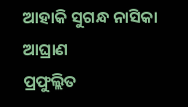ଆହାକି ସୁଗନ୍ଧ ନାସିକା ଆଘ୍ରାଣ
ପ୍ରଫୁଲ୍ଲିତ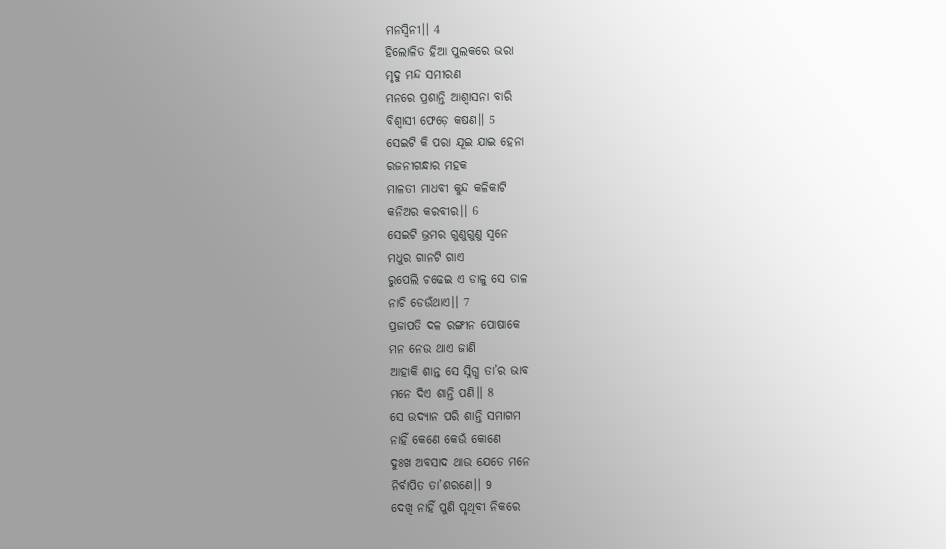ମନସ୍ଵିନୀ।। 4
ହିଲୋଳିତ ହିଆ ପୁଲକରେ ଭରା
ମୃଦୁ ମନ୍ଦ ସମୀରଣ
ମନରେ ପ୍ରଶାନ୍ତି ଆଶ୍ୱାସନା ବାରି
ବିଶ୍ଵାସୀ ଫେଡ଼େ କଷଣ।। 5
ସେଇଟି କି ପରା ଯୂଇ ଯାଇ ହେନା
ରଜନୀଗନ୍ଧାର ମହକ
ମାଳତୀ ମାଧବୀ କୁନ୍ଦ କଳିକାଟି
କନିଅର କରବୀର।। 6
ସେଇଟି ଭ୍ରମର ଗୁଣୁଗୁଣୁ ସ୍ବନେ
ମଧୁର ଗାନଟି ଗାଏ
ରୁପେଲି ଚଢେଇ ଏ ଡାଳୁ ସେ ଡାଳ
ନାଚି ଡେଉଁଥାଏ।। 7
ପ୍ରଜାପତି ଦଳ ରଙ୍ଗୀନ ପୋଷାକେ
ମନ ନେଉ ଥାଏ ଜାଣି
ଆହାକି ଶାନ୍ତ ସେ ସ୍ନିଗ୍ଧ ତା’ର ଭାବ
ମନେ ଦିଏ ଶାନ୍ତି ପଣି।। 8
ସେ ଉଦ୍ୟାନ ପରି ଶାନ୍ତି ସମାଗମ
ନାହିଁ କେଣେ କେଉଁ କୋଣେ
ଦୁଃଖ ଅବସାଦ ଥାଉ ଯେତେ ମନେ
ନିର୍ବାପିତ ତା’ଶରଣେ।। 9
ଦେଖି ନାହିଁ ପୁଣି ପୃଥିବୀ ନିକରେ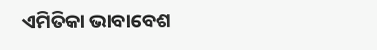ଏମିତିକା ଭାବାବେଶ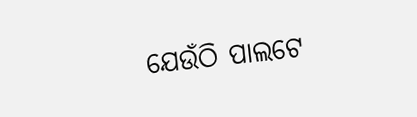ଯେଉଁଠି ପାଲଟେ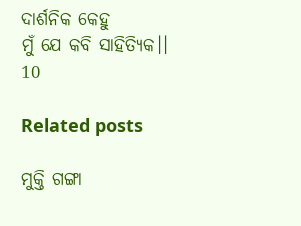ଦାର୍ଶନିକ କେହୁ
ମୁଁ ଯେ କବି ସାହିତ୍ୟିକ।। 10

Related posts

ମୁକ୍ତି ଗଙ୍ଗା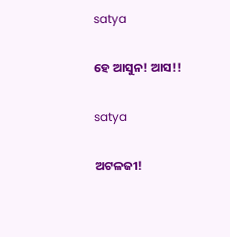satya

ହେ ଆସୁନ! ଆସ!!

satya

ଅଟଳଜୀ!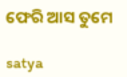ଫେରି ଆସ ତୁମେ

satya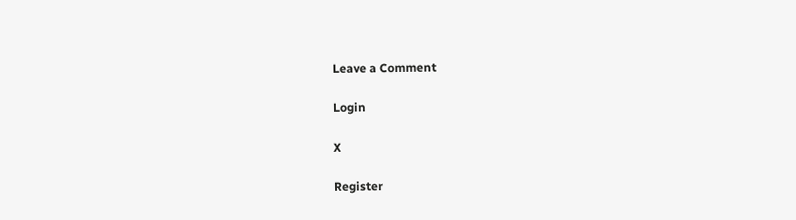Leave a Comment

Login

X

Register